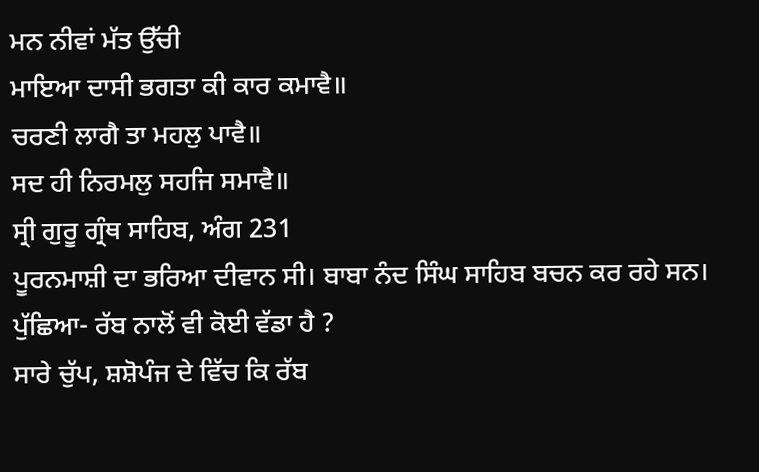ਮਨ ਨੀਵਾਂ ਮੱਤ ਉੱਚੀ
ਮਾਇਆ ਦਾਸੀ ਭਗਤਾ ਕੀ ਕਾਰ ਕਮਾਵੈ॥
ਚਰਣੀ ਲਾਗੈ ਤਾ ਮਹਲੁ ਪਾਵੈ॥
ਸਦ ਹੀ ਨਿਰਮਲੁ ਸਹਜਿ ਸਮਾਵੈ॥
ਸ੍ਰੀ ਗੁਰੂ ਗ੍ਰੰਥ ਸਾਹਿਬ, ਅੰਗ 231
ਪੂਰਨਮਾਸ਼ੀ ਦਾ ਭਰਿਆ ਦੀਵਾਨ ਸੀ। ਬਾਬਾ ਨੰਦ ਸਿੰਘ ਸਾਹਿਬ ਬਚਨ ਕਰ ਰਹੇ ਸਨ।
ਪੁੱਛਿਆ- ਰੱਬ ਨਾਲੋਂ ਵੀ ਕੋਈ ਵੱਡਾ ਹੈ ?
ਸਾਰੇ ਚੁੱਪ, ਸ਼ਸ਼ੋਪੰਜ ਦੇ ਵਿੱਚ ਕਿ ਰੱਬ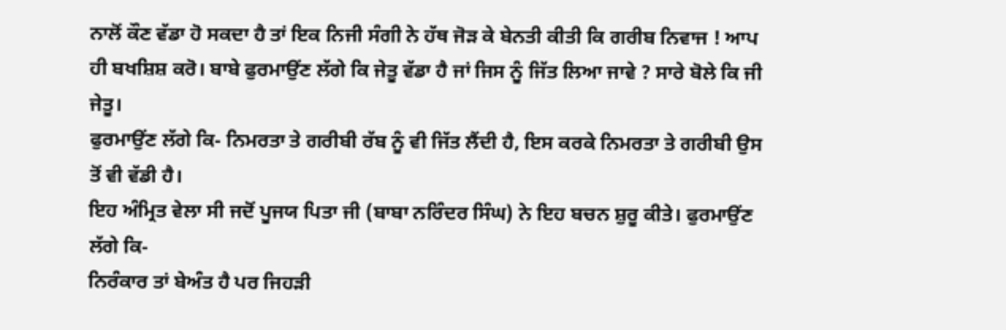ਨਾਲੋਂ ਕੌਣ ਵੱਡਾ ਹੋ ਸਕਦਾ ਹੈ ਤਾਂ ਇਕ ਨਿਜੀ ਸੰਗੀ ਨੇ ਹੱਥ ਜੋੜ ਕੇ ਬੇਨਤੀ ਕੀਤੀ ਕਿ ਗਰੀਬ ਨਿਵਾਜ ! ਆਪ ਹੀ ਬਖਸ਼ਿਸ਼ ਕਰੋ। ਬਾਬੇ ਫੁਰਮਾਉਂਣ ਲੱਗੇ ਕਿ ਜੇਤੂ ਵੱਡਾ ਹੈ ਜਾਂ ਜਿਸ ਨੂੰ ਜਿੱਤ ਲਿਆ ਜਾਵੇ ? ਸਾਰੇ ਬੋਲੇ ਕਿ ਜੀ ਜੇਤੂ।
ਫੁਰਮਾਉਂਣ ਲੱਗੇ ਕਿ- ਨਿਮਰਤਾ ਤੇ ਗਰੀਬੀ ਰੱਬ ਨੂੰ ਵੀ ਜਿੱਤ ਲੈਂਦੀ ਹੈ, ਇਸ ਕਰਕੇ ਨਿਮਰਤਾ ਤੇ ਗਰੀਬੀ ਉਸ ਤੋਂ ਵੀ ਵੱਡੀ ਹੈ।
ਇਹ ਅੰਮ੍ਰਿਤ ਵੇਲਾ ਸੀ ਜਦੋਂ ਪੂਜਯ ਪਿਤਾ ਜੀ (ਬਾਬਾ ਨਰਿੰਦਰ ਸਿੰਘ) ਨੇ ਇਹ ਬਚਨ ਸ਼ੁਰੂ ਕੀਤੇ। ਫੁਰਮਾਉਂਣ ਲੱਗੇ ਕਿ-
ਨਿਰੰਕਾਰ ਤਾਂ ਬੇਅੰਤ ਹੈ ਪਰ ਜਿਹੜੀ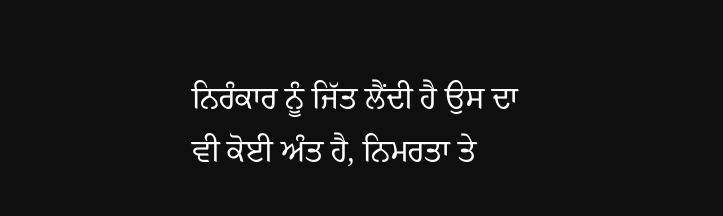ਨਿਰੰਕਾਰ ਨੂੰ ਜਿੱਤ ਲੈਂਦੀ ਹੈ ਉਸ ਦਾ ਵੀ ਕੋਈ ਅੰਤ ਹੈ, ਨਿਮਰਤਾ ਤੇ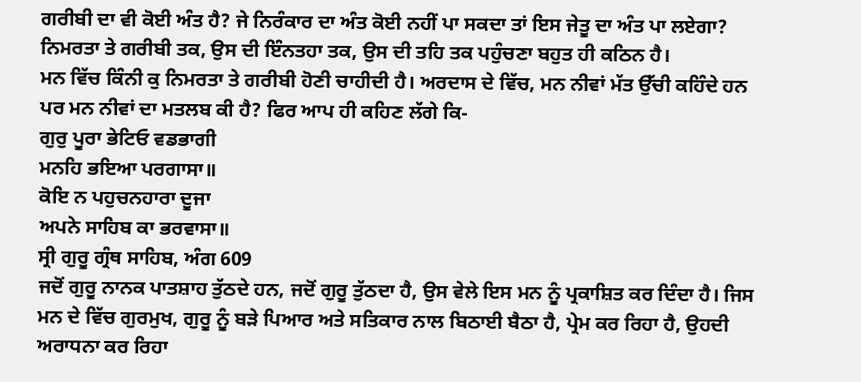ਗਰੀਬੀ ਦਾ ਵੀ ਕੋਈ ਅੰਤ ਹੈ? ਜੇ ਨਿਰੰਕਾਰ ਦਾ ਅੰਤ ਕੋਈ ਨਹੀਂ ਪਾ ਸਕਦਾ ਤਾਂ ਇਸ ਜੇਤੂ ਦਾ ਅੰਤ ਪਾ ਲਏਗਾ? ਨਿਮਰਤਾ ਤੇ ਗਰੀਬੀ ਤਕ, ਉਸ ਦੀ ਇੰਨਤਹਾ ਤਕ, ਉਸ ਦੀ ਤਹਿ ਤਕ ਪਹੁੰਚਣਾ ਬਹੁਤ ਹੀ ਕਠਿਨ ਹੈ।
ਮਨ ਵਿੱਚ ਕਿੰਨੀ ਕੁ ਨਿਮਰਤਾ ਤੇ ਗਰੀਬੀ ਹੋਣੀ ਚਾਹੀਦੀ ਹੈ। ਅਰਦਾਸ ਦੇ ਵਿੱਚ, ਮਨ ਨੀਵਾਂ ਮੱਤ ਉੱਚੀ ਕਹਿੰਦੇ ਹਨ ਪਰ ਮਨ ਨੀਵਾਂ ਦਾ ਮਤਲਬ ਕੀ ਹੈ? ਫਿਰ ਆਪ ਹੀ ਕਹਿਣ ਲੱਗੇ ਕਿ-
ਗੁਰੁ ਪੂਰਾ ਭੇਟਿਓ ਵਡਭਾਗੀ
ਮਨਹਿ ਭਇਆ ਪਰਗਾਸਾ॥
ਕੋਇ ਨ ਪਹੁਚਨਹਾਰਾ ਦੂਜਾ
ਅਪਨੇ ਸਾਹਿਬ ਕਾ ਭਰਵਾਸਾ॥
ਸ੍ਰੀ ਗੁਰੂ ਗ੍ਰੰਥ ਸਾਹਿਬ, ਅੰਗ 609
ਜਦੋਂ ਗੁਰੂ ਨਾਨਕ ਪਾਤਸ਼ਾਹ ਤੁੱਠਦੇ ਹਨ, ਜਦੋਂ ਗੁਰੂ ਤੁੱਠਦਾ ਹੈ, ਉਸ ਵੇਲੇ ਇਸ ਮਨ ਨੂੰ ਪ੍ਰਕਾਸ਼ਿਤ ਕਰ ਦਿੰਦਾ ਹੈ। ਜਿਸ ਮਨ ਦੇ ਵਿੱਚ ਗੁਰਮੁਖ, ਗੁਰੂ ਨੂੰ ਬੜੇ ਪਿਆਰ ਅਤੇ ਸਤਿਕਾਰ ਨਾਲ ਬਿਠਾਈ ਬੈਠਾ ਹੈ, ਪ੍ਰੇਮ ਕਰ ਰਿਹਾ ਹੈ, ਉਹਦੀ ਅਰਾਧਨਾ ਕਰ ਰਿਹਾ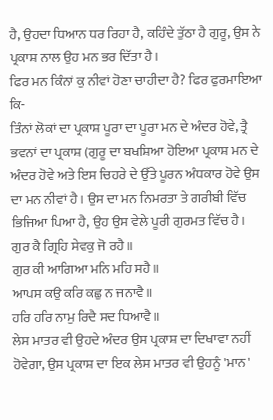ਹੈ, ਉਹਦਾ ਧਿਆਨ ਧਰ ਰਿਹਾ ਹੈ, ਕਹਿੰਦੇ ਤੁੱਠਾ ਹੈ ਗੁਰੂ, ਉਸ ਨੇ ਪ੍ਰਕਾਸ਼ ਨਾਲ ਉਹ ਮਨ ਭਰ ਦਿੱਤਾ ਹੈ।
ਫਿਰ ਮਨ ਕਿੰਨਾਂ ਕੁ ਨੀਵਾਂ ਹੋਣਾ ਚਾਹੀਦਾ ਹੈ? ਫਿਰ ਫੁਰਮਾਇਆ ਕਿ-
ਤਿੰਨਾਂ ਲੋਕਾਂ ਦਾ ਪ੍ਰਕਾਸ਼ ਪੂਰਾ ਦਾ ਪੂਰਾ ਮਨ ਦੇ ਅੰਦਰ ਹੋਵੇ, ਤ੍ਰੈ ਭਵਨਾਂ ਦਾ ਪ੍ਰਕਾਸ਼ (ਗੁਰੂ ਦਾ ਬਖਸ਼ਿਆ ਹੋਇਆ ਪ੍ਰਕਾਸ਼ ਮਨ ਦੇ ਅੰਦਰ ਹੋਵੇ ਅਤੇ ਇਸ ਚਿਹਰੇ ਦੇ ਉੱਤੇ ਪੂਰਨ ਅੰਧਕਾਰ ਹੋਵੇ ਉਸ ਦਾ ਮਨ ਨੀਵਾਂ ਹੈ। ਉਸ ਦਾ ਮਨ ਨਿਮਰਤਾ ਤੇ ਗਰੀਬੀ ਵਿੱਚ ਭਿਜਿਆ ਪਿਆ ਹੈ, ਉਹ ਉਸ ਵੇਲੇ ਪੂਰੀ ਗੁਰਮਤ ਵਿੱਚ ਹੈ।
ਗੁਰ ਕੈ ਗ੍ਰਿਹਿ ਸੇਵਕੁ ਜੋ ਰਹੈ॥
ਗੁਰ ਕੀ ਆਗਿਆ ਮਨਿ ਮਹਿ ਸਹੈ॥
ਆਪਸ ਕਉ ਕਰਿ ਕਛੁ ਨ ਜਨਾਵੈ॥
ਹਰਿ ਹਰਿ ਨਾਮੁ ਰਿਦੈ ਸਦ ਧਿਆਵੈ॥
ਲੇਸ ਮਾਤਰ ਵੀ ਉਹਦੇ ਅੰਦਰ ਉਸ ਪ੍ਰਕਾਸ਼ ਦਾ ਦਿਖਾਵਾ ਨਹੀਂ ਹੋਵੇਗਾ, ਉਸ ਪ੍ਰਕਾਸ਼ ਦਾ ਇਕ ਲੇਸ ਮਾਤਰ ਵੀ ਉਹਨੂੰ 'ਮਾਨ'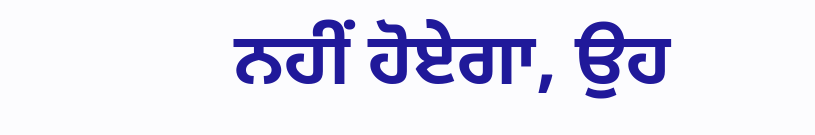ਨਹੀਂ ਹੋਏਗਾ, ਉਹ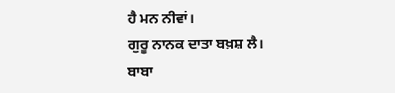ਹੈ ਮਨ ਨੀਵਾਂ।
ਗੁਰੂ ਨਾਨਕ ਦਾਤਾ ਬਖ਼ਸ਼ ਲੈ।
ਬਾਬਾ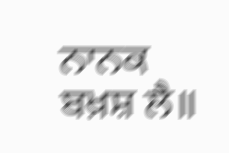ਨਾਨਕ ਬਖ਼ਸ਼ ਲੈ॥